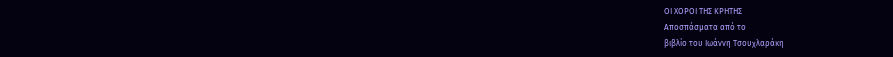ΟΙ ΧΟΡΟΙ ΤΗΣ ΚΡΗΤΗΣ
Αποσπάσματα από το
βιβλίο του Ιωάννη Τσουχλαράκη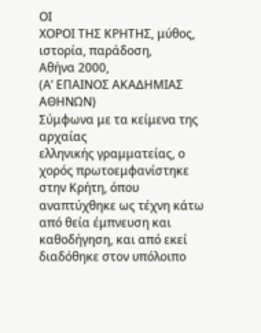ΟΙ
ΧΟΡΟΙ ΤΗΣ ΚΡΗΤΗΣ, μύθος, ιστορία, παράδοση,
Αθήνα 2000,
(Α’ ΕΠΑΙΝΟΣ ΑΚΑΔΗΜΙΑΣ
ΑΘΗΝΩΝ)
Σύμφωνα με τα κείμενα της αρχαίας
ελληνικής γραμματείας, ο χορός πρωτοεμφανίστηκε στην Κρήτη, όπου
αναπτύχθηκε ως τέχνη κάτω από θεία έμπνευση και καθοδήγηση, και από εκεί
διαδόθηκε στον υπόλοιπο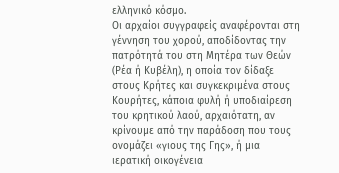ελληνικό κόσμο.
Οι αρχαίοι συγγραφείς αναφέρονται στη
γέννηση του χορού, αποδίδοντας την πατρότητά του στη Μητέρα των Θεών
(Ρέα ή Κυβέλη), η οποία τον δίδαξε στους Κρήτες και συγκεκριμένα στους
Κουρήτες, κάποια φυλή ή υποδιαίρεση του κρητικού λαού, αρχαιότατη, αν
κρίνουμε από την παράδοση που τους ονομάζει «γιους της Γης», ή μια
ιερατική οικογένεια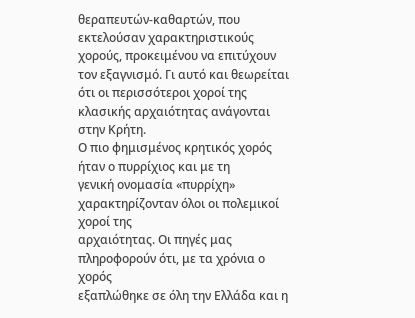θεραπευτών-καθαρτών, που εκτελούσαν χαρακτηριστικούς
χορούς, προκειμένου να επιτύχουν τον εξαγνισμό. Γι αυτό και θεωρείται
ότι οι περισσότεροι χοροί της κλασικής αρχαιότητας ανάγονται στην Κρήτη.
Ο πιο φημισμένος κρητικός χορός ήταν ο πυρρίχιος και με τη
γενική ονομασία «πυρρίχη» χαρακτηρίζονταν όλοι οι πολεμικοί χοροί της
αρχαιότητας. Οι πηγές μας πληροφορούν ότι, με τα χρόνια ο χορός
εξαπλώθηκε σε όλη την Ελλάδα και η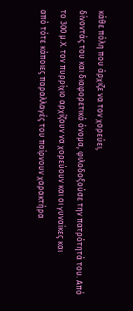κάθε πόλη που άρχιζε να τον χορεύει,
δίνοντάς του και διαφορετικό όνομα, φιλοδοξούσε την πατρότητά του. Από
το 300 μ.Χ. τον πυρρίχιο αρχίζουν να χορεύουν και οι γυναίκες και
από τότε κάποιες παραλλαγές του παίρνουν χαρακτήρα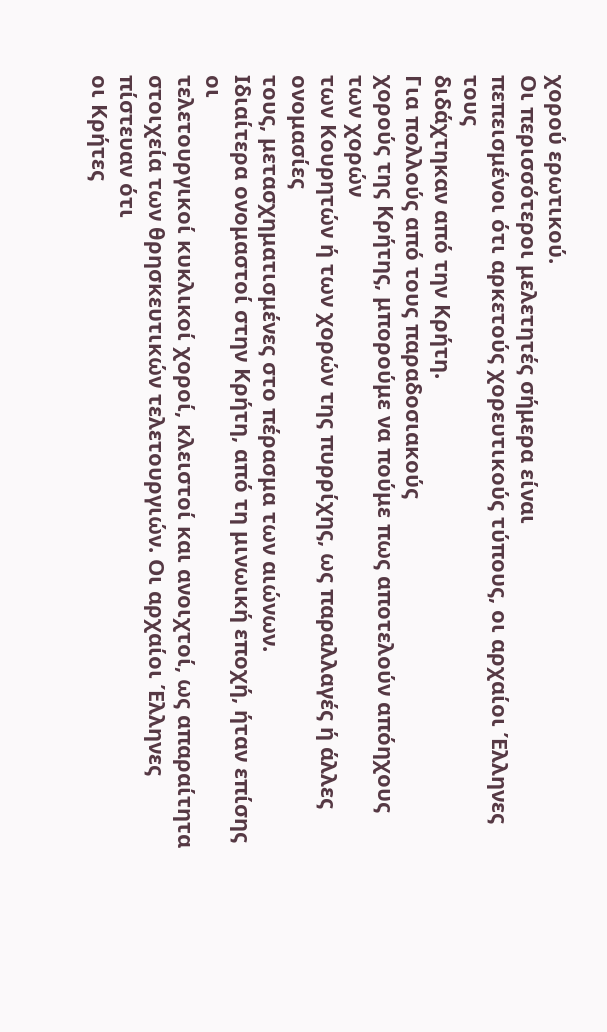χορού ερωτικού.
Οι περισσότεροι μελετητές σήμερα είναι
πεπεισμένοι ότι αρκετούς χορευτικούς τύπους, οι αρχαίοι Έλληνες τους
διδάχτηκαν από την Κρήτη.
Για πολλούς από τους παραδοσιακούς
χορούς της Κρήτης, μπορούμε να πούμε πως αποτελούν απόηχους των χορών
των Κουρητών ή των χορών της πυρρίχης, ως παραλλαγές ή άλλες ονομασίες
τους, μετασχηματισμένες στο πέρασμα των αιώνων.
Ιδιαίτερα ονομαστοί στην Κρήτη, από τη μινωική εποχή, ήταν επίσης οι
τελετουργικοί κυκλικοί χοροί, κλειστοί και ανοιχτοί, ως απαραίτητα
στοιχεία των θρησκευτικών τελετουργιών. Οι αρχαίοι Έλληνες πίστευαν ότι
οι Κρήτες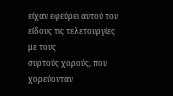είχαν εφεύρει αυτού του είδους τις τελετουργίες με τους
συρτούς χορούς, που χορεύονταν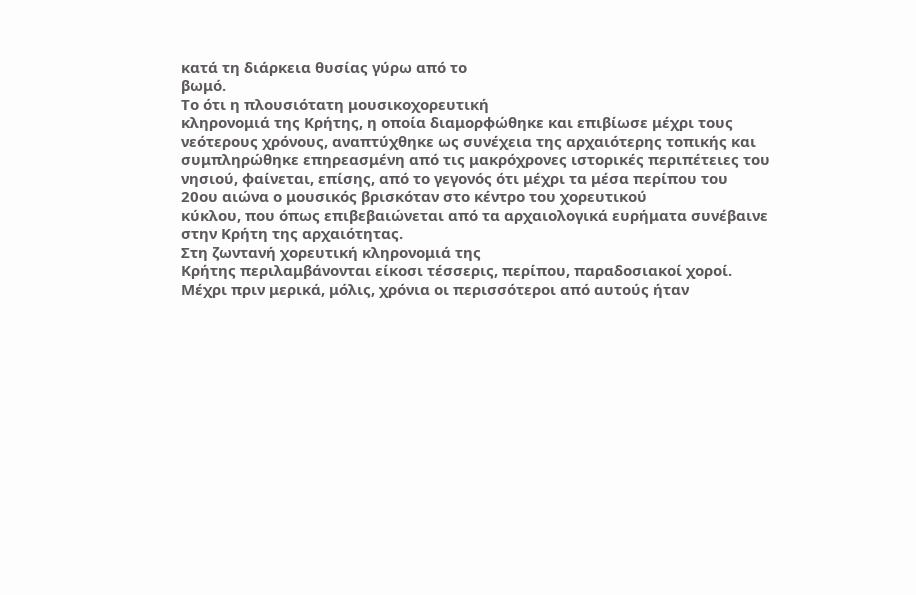κατά τη διάρκεια θυσίας γύρω από το
βωμό.
Το ότι η πλουσιότατη μουσικοχορευτική
κληρονομιά της Κρήτης, η οποία διαμορφώθηκε και επιβίωσε μέχρι τους
νεότερους χρόνους, αναπτύχθηκε ως συνέχεια της αρχαιότερης τοπικής και
συμπληρώθηκε επηρεασμένη από τις μακρόχρονες ιστορικές περιπέτειες του
νησιού, φαίνεται, επίσης, από το γεγονός ότι μέχρι τα μέσα περίπου του
20ου αιώνα ο μουσικός βρισκόταν στο κέντρο του χορευτικού
κύκλου, που όπως επιβεβαιώνεται από τα αρχαιολογικά ευρήματα συνέβαινε
στην Κρήτη της αρχαιότητας.
Στη ζωντανή χορευτική κληρονομιά της
Κρήτης περιλαμβάνονται είκοσι τέσσερις, περίπου, παραδοσιακοί χοροί.
Μέχρι πριν μερικά, μόλις, χρόνια οι περισσότεροι από αυτούς ήταν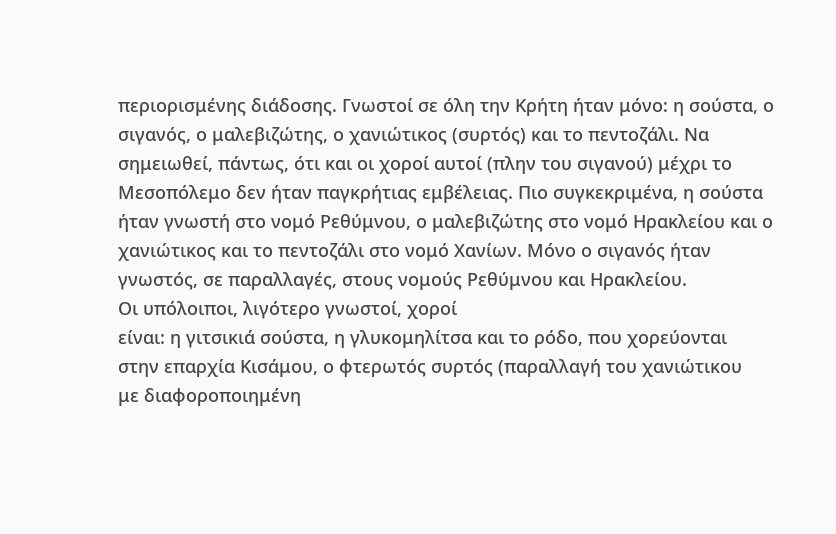περιορισμένης διάδοσης. Γνωστοί σε όλη την Κρήτη ήταν μόνο: η σούστα, ο
σιγανός, ο μαλεβιζώτης, ο χανιώτικος (συρτός) και το πεντοζάλι. Να
σημειωθεί, πάντως, ότι και οι χοροί αυτοί (πλην του σιγανού) μέχρι το
Μεσοπόλεμο δεν ήταν παγκρήτιας εμβέλειας. Πιο συγκεκριμένα, η σούστα
ήταν γνωστή στο νομό Ρεθύμνου, ο μαλεβιζώτης στο νομό Ηρακλείου και ο
χανιώτικος και το πεντοζάλι στο νομό Χανίων. Μόνο ο σιγανός ήταν
γνωστός, σε παραλλαγές, στους νομούς Ρεθύμνου και Ηρακλείου.
Οι υπόλοιποι, λιγότερο γνωστοί, χοροί
είναι: η γιτσικιά σούστα, η γλυκομηλίτσα και το ρόδο, που χορεύονται
στην επαρχία Κισάμου, ο φτερωτός συρτός (παραλλαγή του χανιώτικου
με διαφοροποιημένη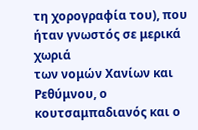τη χορογραφία του), που ήταν γνωστός σε μερικά χωριά
των νομών Χανίων και Ρεθύμνου, ο κουτσαμπαδιανός και ο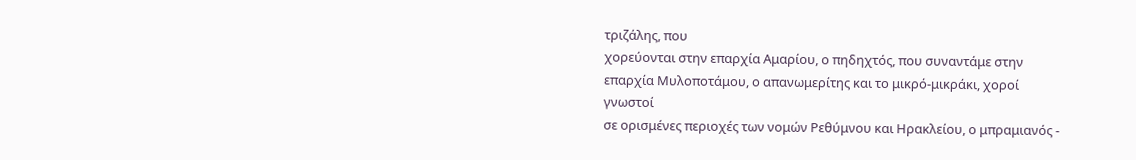τριζάλης, που
χορεύονται στην επαρχία Αμαρίου, ο πηδηχτός, που συναντάμε στην
επαρχία Μυλοποτάμου, ο απανωμερίτης και το μικρό-μικράκι, χοροί γνωστοί
σε ορισμένες περιοχές των νομών Ρεθύμνου και Ηρακλείου, ο μπραμιανός -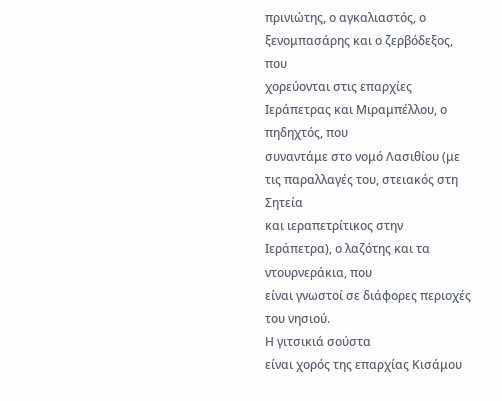πρινιώτης, ο αγκαλιαστός, ο ξενομπασάρης και ο ζερβόδεξος, που
χορεύονται στις επαρχίες Ιεράπετρας και Μιραμπέλλου, ο πηδηχτός, που
συναντάμε στο νομό Λασιθίου (με τις παραλλαγές του, στειακός στη Σητεία
και ιεραπετρίτικος στην Ιεράπετρα), ο λαζότης και τα ντουρνεράκια, που
είναι γνωστοί σε διάφορες περιοχές του νησιού.
Η γιτσικιά σούστα
είναι χορός της επαρχίας Κισάμου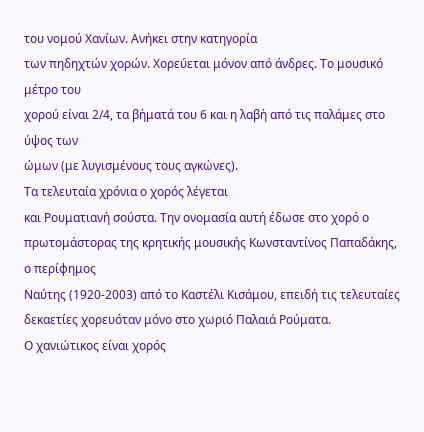του νομού Χανίων. Ανήκει στην κατηγορία
των πηδηχτών χορών. Χορεύεται μόνον από άνδρες. Το μουσικό μέτρο του
χορού είναι 2/4, τα βήματά του 6 και η λαβή από τις παλάμες στο ύψος των
ώμων (με λυγισμένους τους αγκώνες).
Τα τελευταία χρόνια ο χορός λέγεται
και Ρουματιανή σούστα. Την ονομασία αυτή έδωσε στο χορό ο
πρωτομάστορας της κρητικής μουσικής Κωνσταντίνος Παπαδάκης, ο περίφημος
Ναύτης (1920-2003) από το Καστέλι Κισάμου, επειδή τις τελευταίες
δεκαετίες χορευόταν μόνο στο χωριό Παλαιά Ρούματα.
Ο χανιώτικος είναι χορός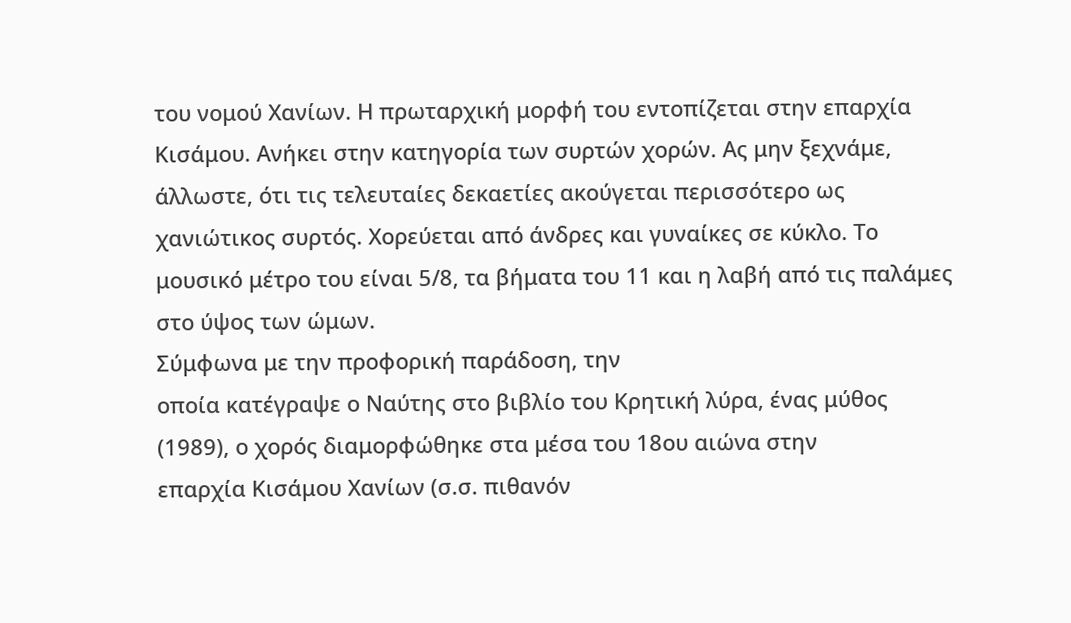του νομού Χανίων. Η πρωταρχική μορφή του εντοπίζεται στην επαρχία
Κισάμου. Ανήκει στην κατηγορία των συρτών χορών. Ας μην ξεχνάμε,
άλλωστε, ότι τις τελευταίες δεκαετίες ακούγεται περισσότερο ως
χανιώτικος συρτός. Χορεύεται από άνδρες και γυναίκες σε κύκλο. Το
μουσικό μέτρο του είναι 5/8, τα βήματα του 11 και η λαβή από τις παλάμες
στο ύψος των ώμων.
Σύμφωνα με την προφορική παράδοση, την
οποία κατέγραψε ο Ναύτης στο βιβλίο του Κρητική λύρα, ένας μύθος
(1989), ο χορός διαμορφώθηκε στα μέσα του 18ου αιώνα στην
επαρχία Κισάμου Χανίων (σ.σ. πιθανόν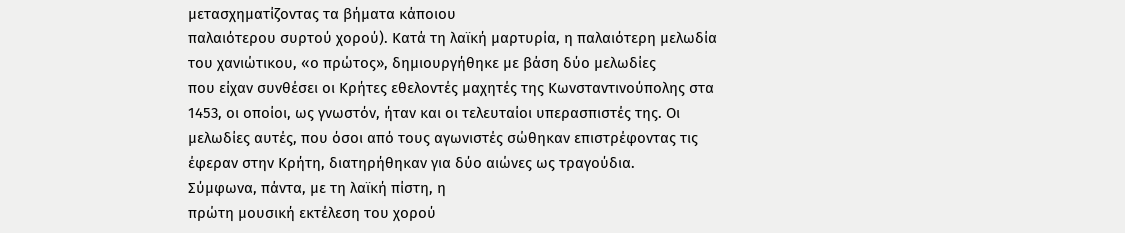μετασχηματίζοντας τα βήματα κάποιου
παλαιότερου συρτού χορού). Κατά τη λαϊκή μαρτυρία, η παλαιότερη μελωδία
του χανιώτικου, «ο πρώτος», δημιουργήθηκε με βάση δύο μελωδίες
που είχαν συνθέσει οι Κρήτες εθελοντές μαχητές της Κωνσταντινούπολης στα
1453, οι οποίοι, ως γνωστόν, ήταν και οι τελευταίοι υπερασπιστές της. Οι
μελωδίες αυτές, που όσοι από τους αγωνιστές σώθηκαν επιστρέφοντας τις
έφεραν στην Κρήτη, διατηρήθηκαν για δύο αιώνες ως τραγούδια.
Σύμφωνα, πάντα, με τη λαϊκή πίστη, η
πρώτη μουσική εκτέλεση του χορού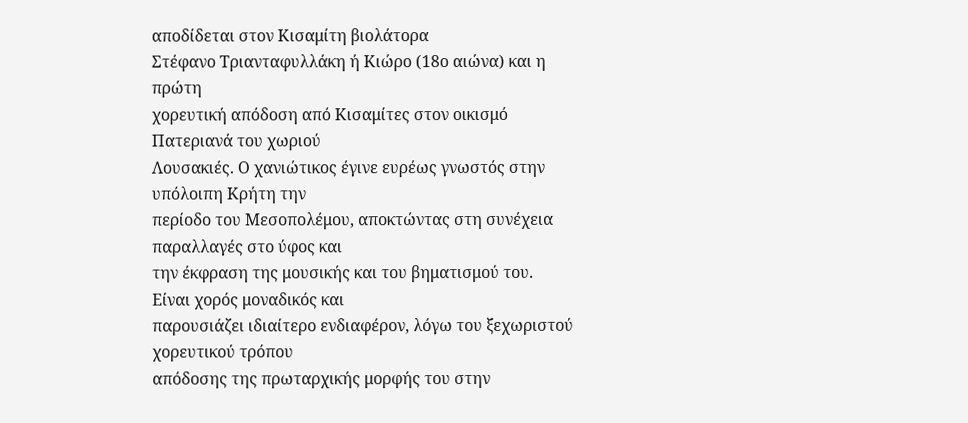αποδίδεται στον Κισαμίτη βιολάτορα
Στέφανο Τριανταφυλλάκη ή Κιώρο (18ο αιώνα) και η πρώτη
χορευτική απόδοση από Κισαμίτες στον οικισμό Πατεριανά του χωριού
Λουσακιές. Ο χανιώτικος έγινε ευρέως γνωστός στην υπόλοιπη Κρήτη την
περίοδο του Μεσοπολέμου, αποκτώντας στη συνέχεια παραλλαγές στο ύφος και
την έκφραση της μουσικής και του βηματισμού του.
Είναι χορός μοναδικός και
παρουσιάζει ιδιαίτερο ενδιαφέρον, λόγω του ξεχωριστού χορευτικού τρόπου
απόδοσης της πρωταρχικής μορφής του στην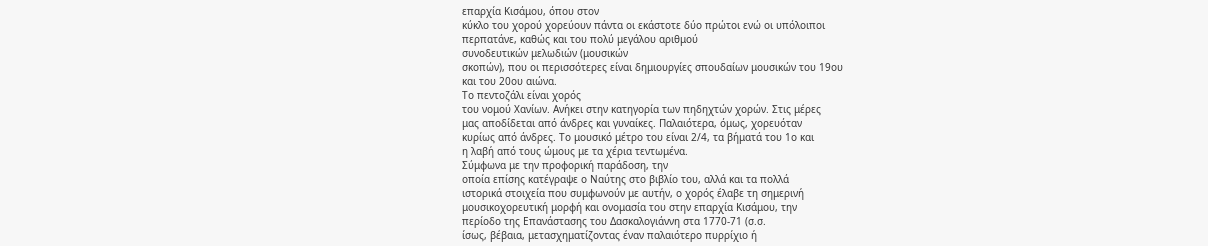επαρχία Κισάμου, όπου στον
κύκλο του χορού χορεύουν πάντα οι εκάστοτε δύο πρώτοι ενώ οι υπόλοιποι
περπατάνε, καθώς και του πολύ μεγάλου αριθμού
συνοδευτικών μελωδιών (μουσικών
σκοπών), που οι περισσότερες είναι δημιουργίες σπουδαίων μουσικών του 19ου
και του 20ου αιώνα.
Το πεντοζάλι είναι χορός
του νομού Χανίων. Ανήκει στην κατηγορία των πηδηχτών χορών. Στις μέρες
μας αποδίδεται από άνδρες και γυναίκες. Παλαιότερα, όμως, χορευόταν
κυρίως από άνδρες. Το μουσικό μέτρο του είναι 2/4, τα βήματά του 1ο και
η λαβή από τους ώμους με τα χέρια τεντωμένα.
Σύμφωνα με την προφορική παράδοση, την
οποία επίσης κατέγραψε ο Ναύτης στο βιβλίο του, αλλά και τα πολλά
ιστορικά στοιχεία που συμφωνούν με αυτήν, ο χορός έλαβε τη σημερινή
μουσικοχορευτική μορφή και ονομασία του στην επαρχία Κισάμου, την
περίοδο της Επανάστασης του Δασκαλογιάννη στα 1770-71 (σ.σ.
ίσως, βέβαια, μετασχηματίζοντας έναν παλαιότερο πυρρίχιο ή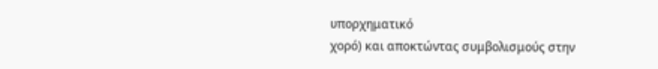υπορχηματικό
χορό) και αποκτώντας συμβολισμούς στην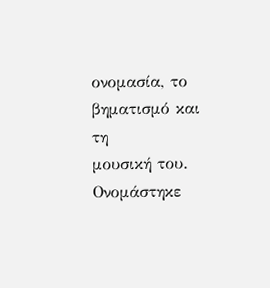ονομασία, το βηματισμό και τη
μουσική του.
Ονομάστηκε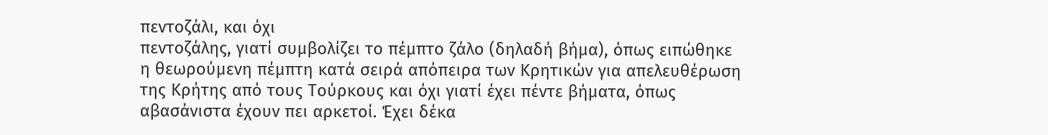πεντοζάλι, και όχι
πεντοζάλης, γιατί συμβολίζει το πέμπτο ζάλο (δηλαδή βήμα), όπως ειπώθηκε
η θεωρούμενη πέμπτη κατά σειρά απόπειρα των Κρητικών για απελευθέρωση
της Κρήτης από τους Τούρκους και όχι γιατί έχει πέντε βήματα, όπως
αβασάνιστα έχουν πει αρκετοί. Έχει δέκα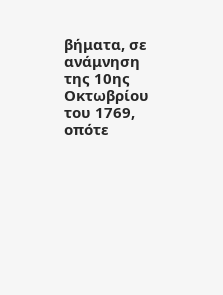βήματα, σε ανάμνηση της 10ης
Οκτωβρίου του 1769, οπότε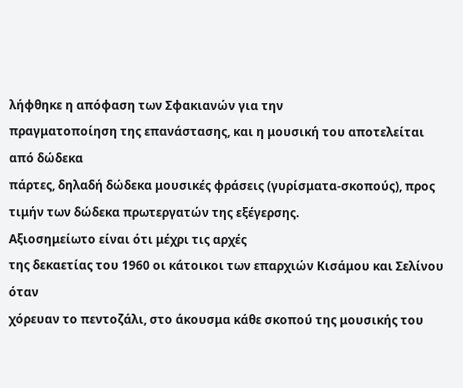λήφθηκε η απόφαση των Σφακιανών για την
πραγματοποίηση της επανάστασης, και η μουσική του αποτελείται από δώδεκα
πάρτες, δηλαδή δώδεκα μουσικές φράσεις (γυρίσματα-σκοπούς), προς
τιμήν των δώδεκα πρωτεργατών της εξέγερσης.
Αξιοσημείωτο είναι ότι μέχρι τις αρχές
της δεκαετίας του 1960 οι κάτοικοι των επαρχιών Κισάμου και Σελίνου όταν
χόρευαν το πεντοζάλι, στο άκουσμα κάθε σκοπού της μουσικής του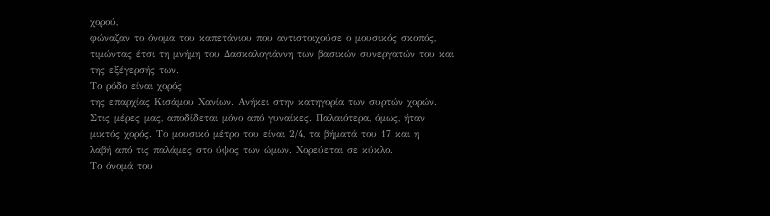χορού,
φώναζαν το όνομα του καπετάνιου που αντιστοιχούσε ο μουσικός σκοπός,
τιμώντας έτσι τη μνήμη του Δασκαλογιάννη των βασικών συνεργατών του και
της εξέγερσής των.
Το ρόδο είναι χορός
της επαρχίας Κισάμου Χανίων. Ανήκει στην κατηγορία των συρτών χορών.
Στις μέρες μας, αποδίδεται μόνο από γυναίκες. Παλαιότερα, όμως, ήταν
μικτός χορός. Το μουσικό μέτρο του είναι 2/4, τα βήματά του 17 και η
λαβή από τις παλάμες στο ύψος των ώμων. Χορεύεται σε κύκλο.
Το όνομά του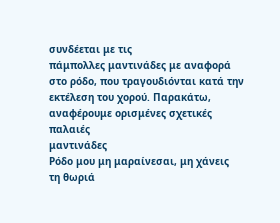συνδέεται με τις
πάμπολλες μαντινάδες με αναφορά στο ρόδο, που τραγουδιόνται κατά την
εκτέλεση του χορού. Παρακάτω, αναφέρουμε ορισμένες σχετικές παλαιές
μαντινάδες
Ρόδο μου μη μαραίνεσαι, μη χάνεις
τη θωριά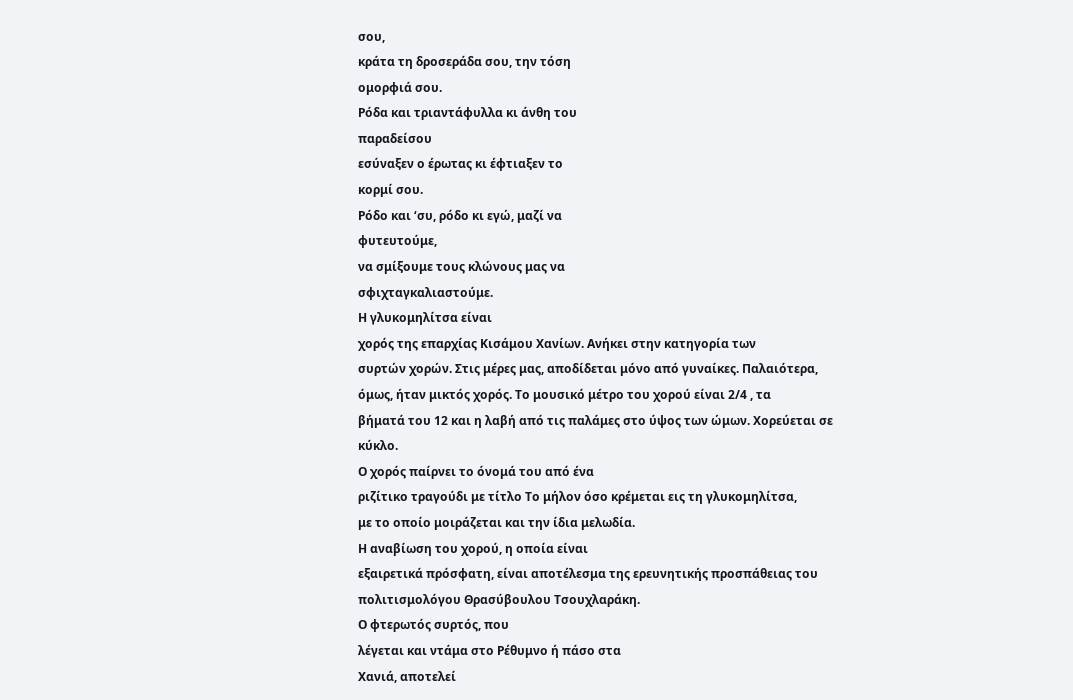σου,
κράτα τη δροσεράδα σου, την τόση
ομορφιά σου.
Ρόδα και τριαντάφυλλα κι άνθη του
παραδείσου
εσύναξεν ο έρωτας κι έφτιαξεν το
κορμί σου.
Ρόδο και ‘συ, ρόδο κι εγώ, μαζί να
φυτευτούμε,
να σμίξουμε τους κλώνους μας να
σφιχταγκαλιαστούμε.
Η γλυκομηλίτσα είναι
χορός της επαρχίας Κισάμου Χανίων. Ανήκει στην κατηγορία των
συρτών χορών. Στις μέρες μας, αποδίδεται μόνο από γυναίκες. Παλαιότερα,
όμως, ήταν μικτός χορός. Το μουσικό μέτρο του χορού είναι 2/4 , τα
βήματά του 12 και η λαβή από τις παλάμες στο ύψος των ώμων. Χορεύεται σε
κύκλο.
Ο χορός παίρνει το όνομά του από ένα
ριζίτικο τραγούδι με τίτλο Το μήλον όσο κρέμεται εις τη γλυκομηλίτσα,
με το οποίο μοιράζεται και την ίδια μελωδία.
Η αναβίωση του χορού, η οποία είναι
εξαιρετικά πρόσφατη, είναι αποτέλεσμα της ερευνητικής προσπάθειας του
πολιτισμολόγου Θρασύβουλου Τσουχλαράκη.
Ο φτερωτός συρτός, που
λέγεται και ντάμα στο Ρέθυμνο ή πάσο στα
Χανιά, αποτελεί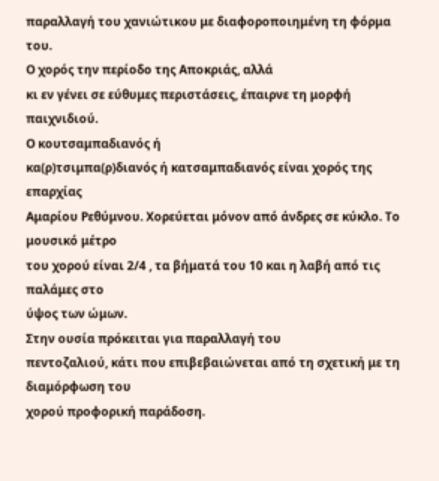παραλλαγή του χανιώτικου με διαφοροποιημένη τη φόρμα
του.
Ο χορός την περίοδο της Αποκριάς, αλλά
κι εν γένει σε εύθυμες περιστάσεις, έπαιρνε τη μορφή παιχνιδιού.
Ο κουτσαμπαδιανός ή
κα(ρ)τσιμπα(ρ)διανός ή κατσαμπαδιανός είναι χορός της επαρχίας
Αμαρίου Ρεθύμνου. Χορεύεται μόνον από άνδρες σε κύκλο. Το μουσικό μέτρο
του χορού είναι 2/4 , τα βήματά του 10 και η λαβή από τις παλάμες στο
ύψος των ώμων.
Στην ουσία πρόκειται για παραλλαγή του
πεντοζαλιού, κάτι που επιβεβαιώνεται από τη σχετική με τη διαμόρφωση του
χορού προφορική παράδοση.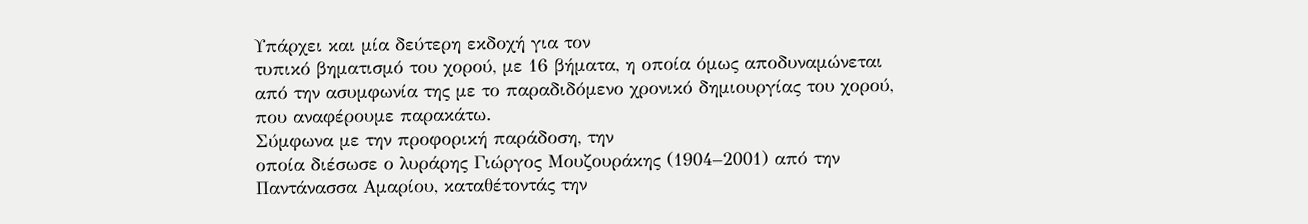Υπάρχει και μία δεύτερη εκδοχή για τον
τυπικό βηματισμό του χορού, με 16 βήματα, η οποία όμως αποδυναμώνεται
από την ασυμφωνία της με το παραδιδόμενο χρονικό δημιουργίας του χορού,
που αναφέρουμε παρακάτω.
Σύμφωνα με την προφορική παράδοση, την
οποία διέσωσε ο λυράρης Γιώργος Μουζουράκης (1904–2001) από την
Παντάνασσα Αμαρίου, καταθέτοντάς την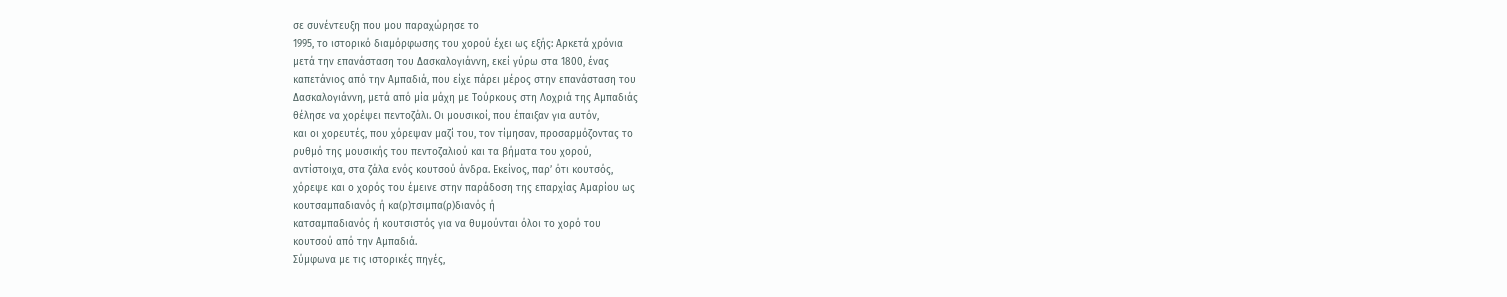σε συνέντευξη που μου παραχώρησε το
1995, το ιστορικό διαμόρφωσης του χορού έχει ως εξής: Αρκετά χρόνια
μετά την επανάσταση του Δασκαλογιάννη, εκεί γύρω στα 1800, ένας
καπετάνιος από την Αμπαδιά, που είχε πάρει μέρος στην επανάσταση του
Δασκαλογιάννη, μετά από μία μάχη με Τούρκους στη Λοχριά της Αμπαδιάς
θέλησε να χορέψει πεντοζάλι. Οι μουσικοί, που έπαιξαν για αυτόν,
και οι χορευτές, που χόρεψαν μαζί του, τον τίμησαν, προσαρμόζοντας το
ρυθμό της μουσικής του πεντοζαλιού και τα βήματα του χορού,
αντίστοιχα, στα ζάλα ενός κουτσού άνδρα. Εκείνος, παρ’ ότι κουτσός,
χόρεψε και ο χορός του έμεινε στην παράδοση της επαρχίας Αμαρίου ως
κουτσαμπαδιανός ή κα(ρ)τσιμπα(ρ)διανός ή
κατσαμπαδιανός ή κουτσιστός για να θυμούνται όλοι το χορό του
κουτσού από την Αμπαδιά.
Σύμφωνα με τις ιστορικές πηγές,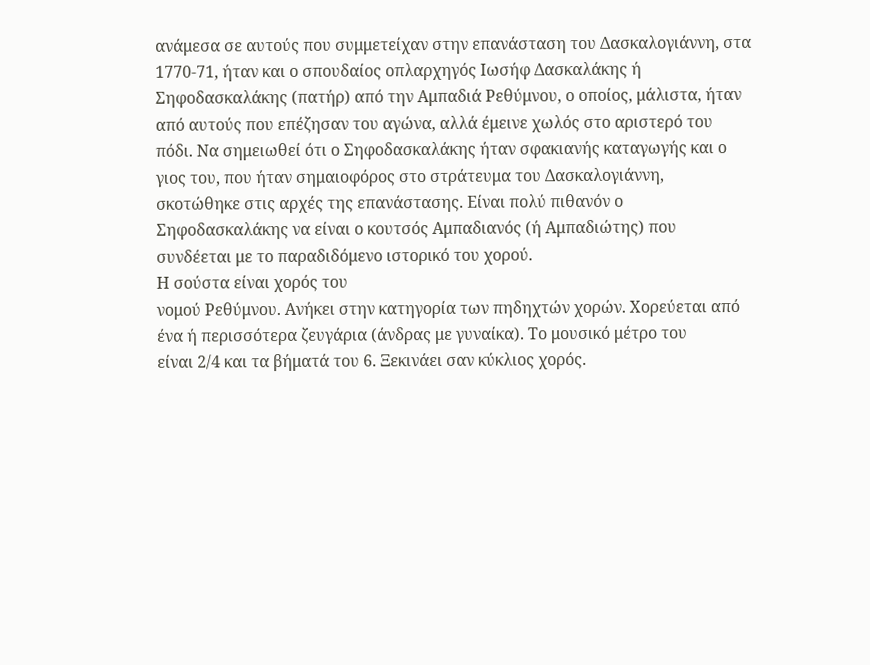ανάμεσα σε αυτούς που συμμετείχαν στην επανάσταση του Δασκαλογιάννη, στα
1770-71, ήταν και ο σπουδαίος οπλαρχηγός Ιωσήφ Δασκαλάκης ή
Σηφοδασκαλάκης (πατήρ) από την Αμπαδιά Ρεθύμνου, ο οποίος, μάλιστα, ήταν
από αυτούς που επέζησαν του αγώνα, αλλά έμεινε χωλός στο αριστερό του
πόδι. Να σημειωθεί ότι ο Σηφοδασκαλάκης ήταν σφακιανής καταγωγής και ο
γιος του, που ήταν σημαιοφόρος στο στράτευμα του Δασκαλογιάννη,
σκοτώθηκε στις αρχές της επανάστασης. Είναι πολύ πιθανόν ο
Σηφοδασκαλάκης να είναι ο κουτσός Αμπαδιανός (ή Αμπαδιώτης) που
συνδέεται με το παραδιδόμενο ιστορικό του χορού.
Η σούστα είναι χορός του
νομού Ρεθύμνου. Ανήκει στην κατηγορία των πηδηχτών χορών. Χορεύεται από
ένα ή περισσότερα ζευγάρια (άνδρας με γυναίκα). Το μουσικό μέτρο του
είναι 2/4 και τα βήματά του 6. Ξεκινάει σαν κύκλιος χορός.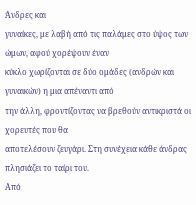Άνδρες και
γυναίκες, με λαβή από τις παλάμες στο ύψος των ώμων, αφού χορέψουν έναν
κύκλο χωρίζονται σε δύο ομάδες (ανδρών και γυναικών) η μια απέναντι από
την άλλη, φροντίζοντας να βρεθούν αντικριστά οι χορευτές που θα
αποτελέσουν ζευγάρι. Στη συνέχεια κάθε άνδρας πλησιάζει το ταίρι του.
Από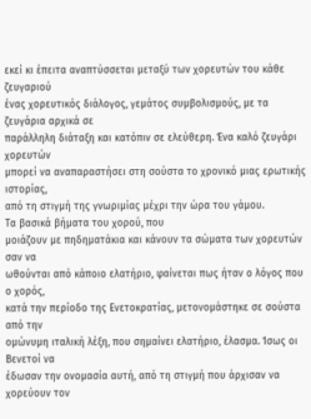εκεί κι έπειτα αναπτύσσεται μεταξύ των χορευτών του κάθε ζευγαριού
ένας χορευτικός διάλογος, γεμάτος συμβολισμούς, με τα ζευγάρια αρχικά σε
παράλληλη διάταξη και κατόπιν σε ελεύθερη. Ένα καλό ζευγάρι χορευτών
μπορεί να αναπαραστήσει στη σούστα το χρονικό μιας ερωτικής ιστορίας,
από τη στιγμή της γνωριμίας μέχρι την ώρα του γάμου.
Τα βασικά βήματα του χορού, που
μοιάζουν με πηδηματάκια και κάνουν τα σώματα των χορευτών σαν να
ωθούνται από κάποιο ελατήριο, φαίνεται πως ήταν ο λόγος που ο χορός,
κατά την περίοδο της Ενετοκρατίας, μετονομάστηκε σε σούστα από την
ομώνυμη ιταλική λέξη, που σημαίνει ελατήριο, έλασμα. Ίσως οι Βενετοί να
έδωσαν την ονομασία αυτή, από τη στιγμή που άρχισαν να χορεύουν τον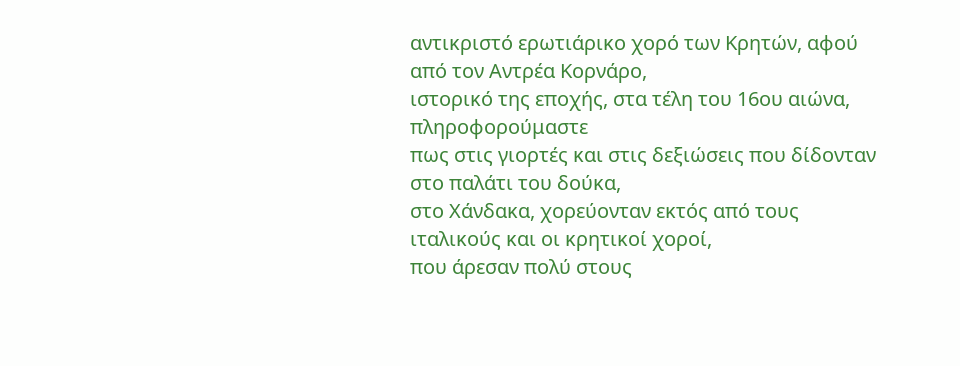αντικριστό ερωτιάρικο χορό των Κρητών, αφού από τον Αντρέα Κορνάρο,
ιστορικό της εποχής, στα τέλη του 16ου αιώνα, πληροφορούμαστε
πως στις γιορτές και στις δεξιώσεις που δίδονταν στο παλάτι του δούκα,
στο Χάνδακα, χορεύονταν εκτός από τους ιταλικούς και οι κρητικοί χοροί,
που άρεσαν πολύ στους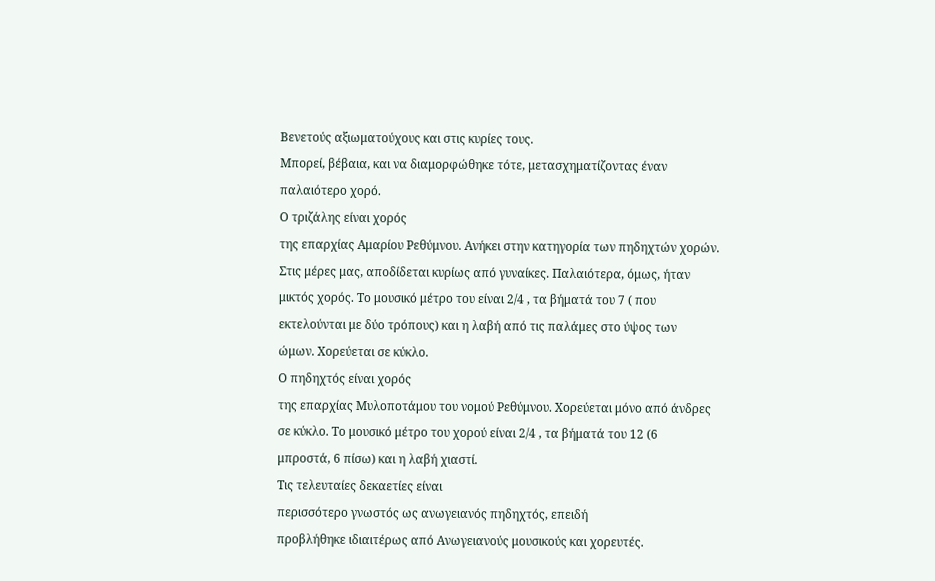Βενετούς αξιωματούχους και στις κυρίες τους.
Μπορεί, βέβαια, και να διαμορφώθηκε τότε, μετασχηματίζοντας έναν
παλαιότερο χορό.
Ο τριζάλης είναι χορός
της επαρχίας Αμαρίου Ρεθύμνου. Ανήκει στην κατηγορία των πηδηχτών χορών.
Στις μέρες μας, αποδίδεται κυρίως από γυναίκες. Παλαιότερα, όμως, ήταν
μικτός χορός. Το μουσικό μέτρο του είναι 2/4 , τα βήματά του 7 ( που
εκτελούνται με δύο τρόπους) και η λαβή από τις παλάμες στο ύψος των
ώμων. Χορεύεται σε κύκλο.
Ο πηδηχτός είναι χορός
της επαρχίας Μυλοποτάμου του νομού Ρεθύμνου. Χορεύεται μόνο από άνδρες
σε κύκλο. Το μουσικό μέτρο του χορού είναι 2/4 , τα βήματά του 12 (6
μπροστά, 6 πίσω) και η λαβή χιαστί.
Τις τελευταίες δεκαετίες είναι
περισσότερο γνωστός ως ανωγειανός πηδηχτός, επειδή
προβλήθηκε ιδιαιτέρως από Ανωγειανούς μουσικούς και χορευτές.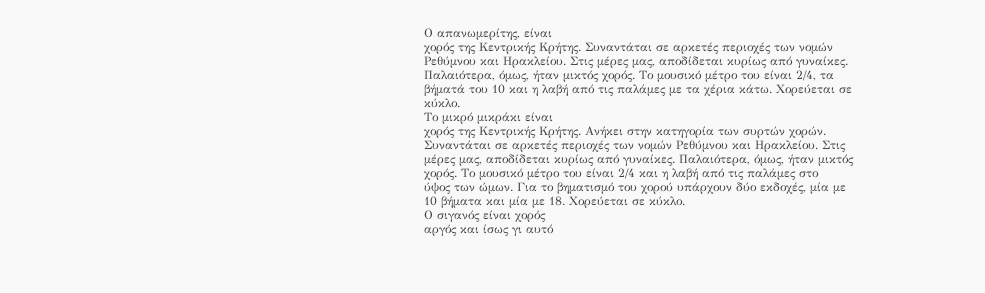Ο απανωμερίτης, είναι
χορός της Κεντρικής Κρήτης. Συναντάται σε αρκετές περιοχές των νομών
Ρεθύμνου και Ηρακλείου. Στις μέρες μας, αποδίδεται κυρίως από γυναίκες.
Παλαιότερα, όμως, ήταν μικτός χορός. Το μουσικό μέτρο του είναι 2/4, τα
βήματά του 10 και η λαβή από τις παλάμες με τα χέρια κάτω. Χορεύεται σε
κύκλο.
Το μικρό μικράκι είναι
χορός της Κεντρικής Κρήτης. Ανήκει στην κατηγορία των συρτών χορών.
Συναντάται σε αρκετές περιοχές των νομών Ρεθύμνου και Ηρακλείου. Στις
μέρες μας, αποδίδεται κυρίως από γυναίκες. Παλαιότερα, όμως, ήταν μικτός
χορός. Το μουσικό μέτρο του είναι 2/4 και η λαβή από τις παλάμες στο
ύψος των ώμων. Για το βηματισμό του χορού υπάρχουν δύο εκδοχές, μία με
10 βήματα και μία με 18. Χορεύεται σε κύκλο.
Ο σιγανός είναι χορός
αργός και ίσως γι αυτό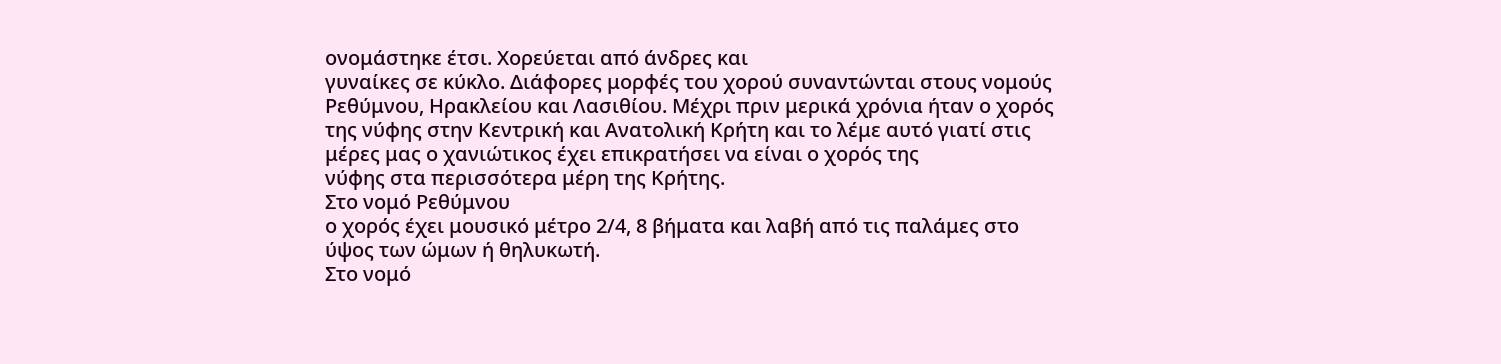ονομάστηκε έτσι. Χορεύεται από άνδρες και
γυναίκες σε κύκλο. Διάφορες μορφές του χορού συναντώνται στους νομούς
Ρεθύμνου, Ηρακλείου και Λασιθίου. Μέχρι πριν μερικά χρόνια ήταν ο χορός
της νύφης στην Κεντρική και Ανατολική Κρήτη και το λέμε αυτό γιατί στις
μέρες μας ο χανιώτικος έχει επικρατήσει να είναι ο χορός της
νύφης στα περισσότερα μέρη της Κρήτης.
Στο νομό Ρεθύμνου
ο χορός έχει μουσικό μέτρο 2/4, 8 βήματα και λαβή από τις παλάμες στο
ύψος των ώμων ή θηλυκωτή.
Στο νομό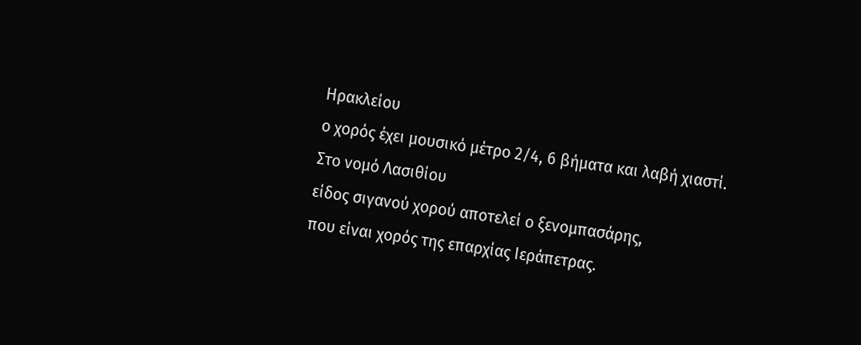Ηρακλείου
ο χορός έχει μουσικό μέτρο 2/4, 6 βήματα και λαβή χιαστί.
Στο νομό Λασιθίου
είδος σιγανού χορού αποτελεί ο ξενομπασάρης,
που είναι χορός της επαρχίας Ιεράπετρας.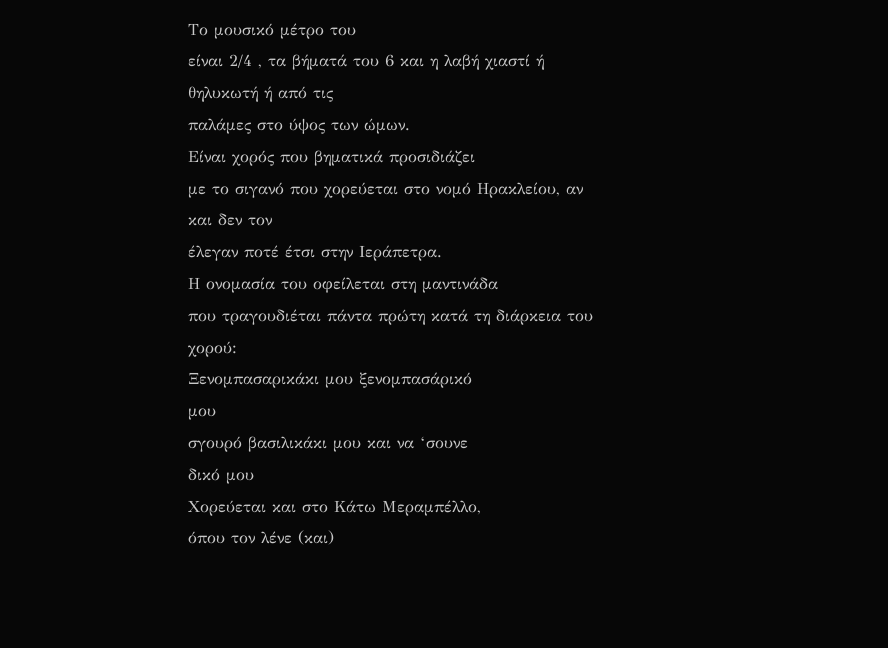Το μουσικό μέτρο του
είναι 2/4 , τα βήματά του 6 και η λαβή χιαστί ή θηλυκωτή ή από τις
παλάμες στο ύψος των ώμων.
Είναι χορός που βηματικά προσιδιάζει
με το σιγανό που χορεύεται στο νομό Ηρακλείου, αν και δεν τον
έλεγαν ποτέ έτσι στην Ιεράπετρα.
Η ονομασία του οφείλεται στη μαντινάδα
που τραγουδιέται πάντα πρώτη κατά τη διάρκεια του χορού:
Ξενομπασαρικάκι μου ξενομπασάρικό
μου
σγουρό βασιλικάκι μου και να ‘σουνε
δικό μου
Χορεύεται και στο Κάτω Μεραμπέλλο,
όπου τον λένε (και)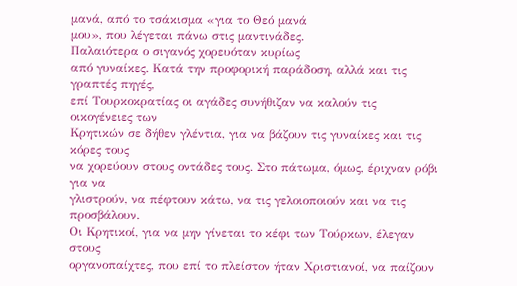μανά, από το τσάκισμα «για το Θεό μανά
μου», που λέγεται πάνω στις μαντινάδες.
Παλαιότερα ο σιγανός χορευόταν κυρίως
από γυναίκες. Κατά την προφορική παράδοση, αλλά και τις γραπτές πηγές,
επί Τουρκοκρατίας οι αγάδες συνήθιζαν να καλούν τις οικογένειες των
Κρητικών σε δήθεν γλέντια, για να βάζουν τις γυναίκες και τις κόρες τους
να χορεύουν στους οντάδες τους. Στο πάτωμα, όμως, έριχναν ρόβι για να
γλιστρούν, να πέφτουν κάτω, να τις γελοιοποιούν και να τις προσβάλουν.
Οι Κρητικοί, για να μην γίνεται το κέφι των Τούρκων, έλεγαν στους
οργανοπαίχτες, που επί το πλείστον ήταν Χριστιανοί, να παίζουν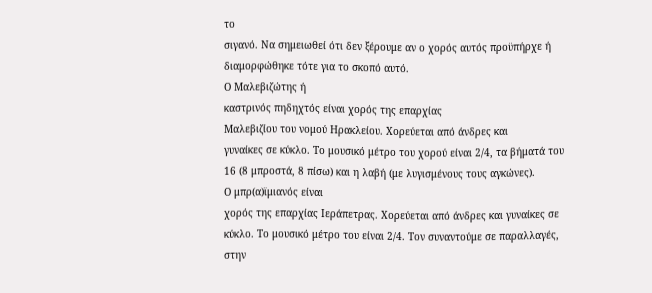το
σιγανό. Να σημειωθεί ότι δεν ξέρουμε αν ο χορός αυτός προϋπήρχε ή
διαμορφώθηκε τότε για το σκοπό αυτό.
Ο Μαλεβιζώτης ή
καστρινός πηδηχτός είναι χορός της επαρχίας
Μαλεβιζίου του νομού Ηρακλείου. Χορεύεται από άνδρες και
γυναίκες σε κύκλο. Το μουσικό μέτρο του χορού είναι 2/4, τα βήματά του
16 (8 μπροστά, 8 πίσω) και η λαβή (με λυγισμένους τους αγκώνες).
Ο μπρ(α)ϊμιανός είναι
χορός της επαρχίας Ιεράπετρας. Χορεύεται από άνδρες και γυναίκες σε
κύκλο. Το μουσικό μέτρο του είναι 2/4. Τον συναντούμε σε παραλλαγές,
στην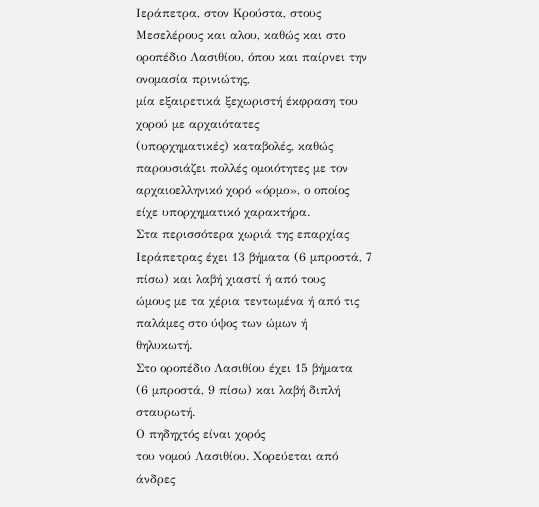Ιεράπετρα, στον Κρούστα, στους Μεσελέρους και αλου, καθώς και στο
οροπέδιο Λασιθίου, όπου και παίρνει την ονομασία πρινιώτης,
μία εξαιρετικά ξεχωριστή έκφραση του χορού με αρχαιότατες
(υπορχηματικές) καταβολές, καθώς παρουσιάζει πολλές ομοιότητες με τον
αρχαιοελληνικό χορό «όρμο», ο οποίος είχε υπορχηματικό χαρακτήρα.
Στα περισσότερα χωριά της επαρχίας
Ιεράπετρας έχει 13 βήματα (6 μπροστά, 7 πίσω) και λαβή χιαστί ή από τους
ώμους με τα χέρια τεντωμένα ή από τις παλάμες στο ύψος των ώμων ή
θηλυκωτή.
Στο οροπέδιο Λασιθίου έχει 15 βήματα
(6 μπροστά, 9 πίσω) και λαβή διπλή σταυρωτή.
Ο πηδηχτός είναι χορός
του νομού Λασιθίου. Χορεύεται από άνδρες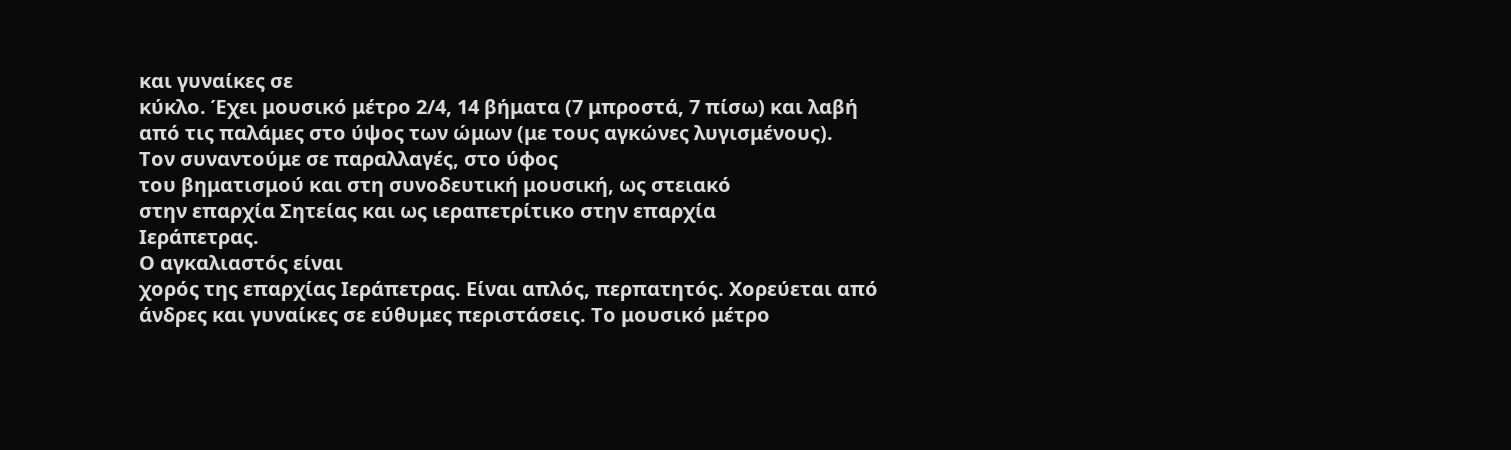και γυναίκες σε
κύκλο. Έχει μουσικό μέτρο 2/4, 14 βήματα (7 μπροστά, 7 πίσω) και λαβή
από τις παλάμες στο ύψος των ώμων (με τους αγκώνες λυγισμένους).
Τον συναντούμε σε παραλλαγές, στο ύφος
του βηματισμού και στη συνοδευτική μουσική, ως στειακό
στην επαρχία Σητείας και ως ιεραπετρίτικο στην επαρχία
Ιεράπετρας.
Ο αγκαλιαστός είναι
χορός της επαρχίας Ιεράπετρας. Είναι απλός, περπατητός. Χορεύεται από
άνδρες και γυναίκες σε εύθυμες περιστάσεις. Το μουσικό μέτρο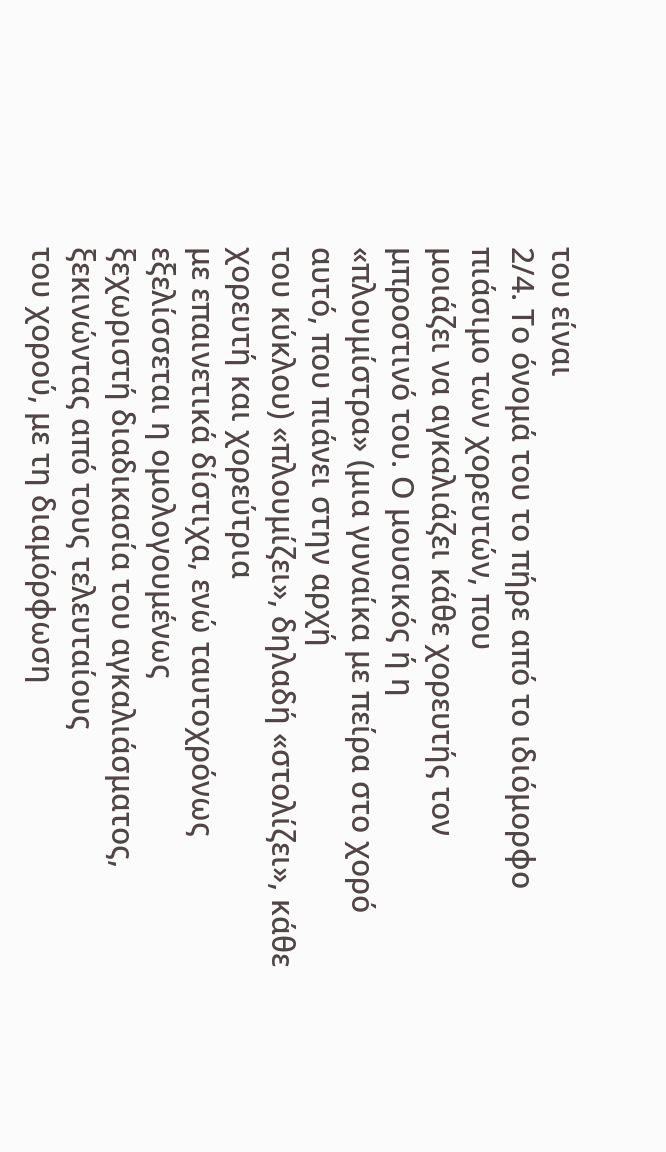του είναι
2/4. Το όνομά του το πήρε από το ιδιόμορφο πιάσιμο των χορευτών, που
μοιάζει να αγκαλιάζει κάθε χορευτής τον μπροστινό του. Ο μουσικός ή η
«πλουμίστρα» (μια γυναίκα με πείρα στο χορό αυτό, που πιάνει στην αρχή
του κύκλου) «πλουμίζει», δηλαδή «στολίζει», κάθε χορευτή και χορεύτρια
με επαινετικά δίστιχα, ενώ ταυτοχρόνως εξελίσσεται η ομολογουμένως
ξεχωριστή διαδικασία του αγκαλιάσματος, ξεκινώντας από τους τελευταίους
του χορού, με τη διαμόρφωση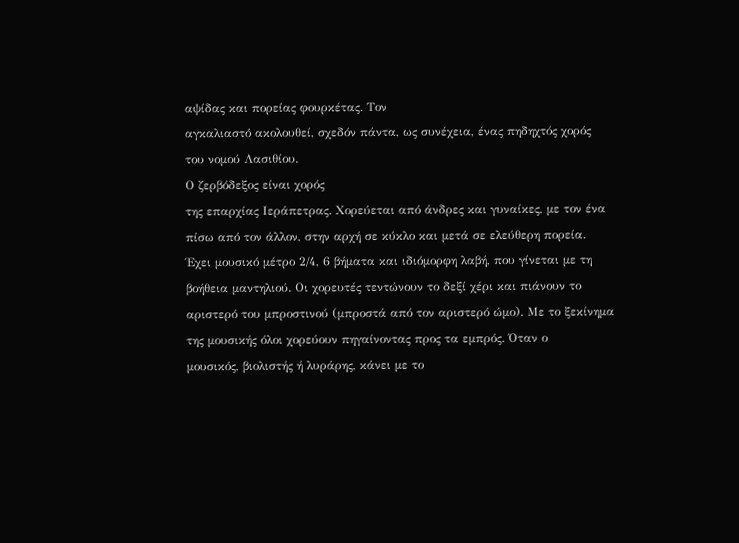αψίδας και πορείας φουρκέτας. Τον
αγκαλιαστό ακολουθεί, σχεδόν πάντα, ως συνέχεια, ένας πηδηχτός χορός
του νομού Λασιθίου.
Ο ζερβόδεξος είναι χορός
της επαρχίας Ιεράπετρας. Χορεύεται από άνδρες και γυναίκες, με τον ένα
πίσω από τον άλλον, στην αρχή σε κύκλο και μετά σε ελεύθερη πορεία.
Έχει μουσικό μέτρο 2/4, 6 βήματα και ιδιόμορφη λαβή, που γίνεται με τη
βοήθεια μαντηλιού. Οι χορευτές τεντώνουν το δεξί χέρι και πιάνουν το
αριστερό του μπροστινού (μπροστά από τον αριστερό ώμο). Με το ξεκίνημα
της μουσικής όλοι χορεύουν πηγαίνοντας προς τα εμπρός. Όταν ο
μουσικός, βιολιστής ή λυράρης, κάνει με το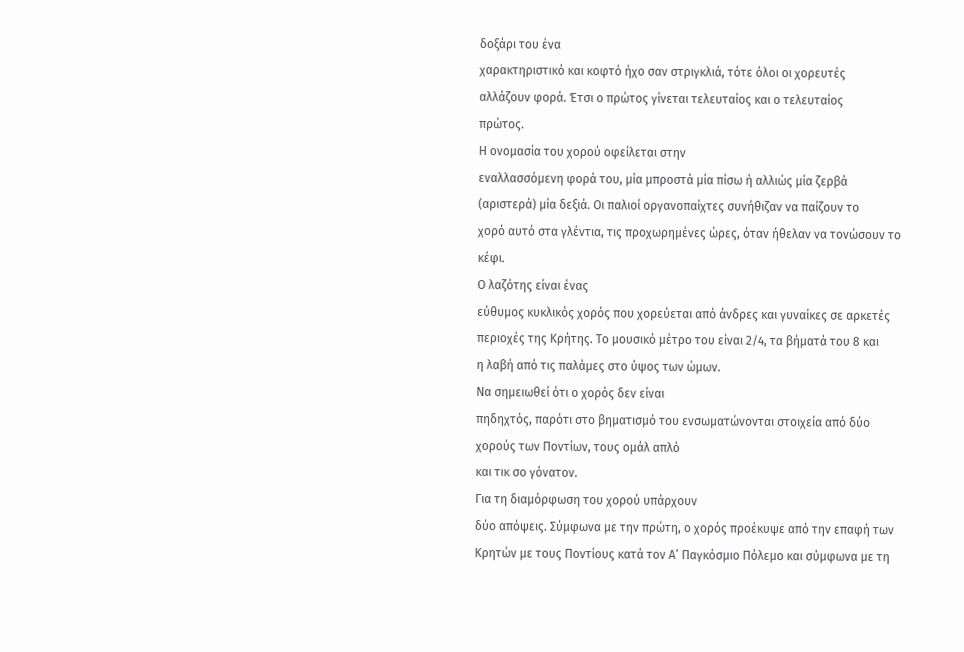δοξάρι του ένα
χαρακτηριστικό και κοφτό ήχο σαν στριγκλιά, τότε όλοι οι χορευτές
αλλάζουν φορά. Έτσι ο πρώτος γίνεται τελευταίος και ο τελευταίος
πρώτος.
Η ονομασία του χορού οφείλεται στην
εναλλασσόμενη φορά του, μία μπροστά μία πίσω ή αλλιώς μία ζερβά
(αριστερά) μία δεξιά. Οι παλιοί οργανοπαίχτες συνήθιζαν να παίζουν το
χορό αυτό στα γλέντια, τις προχωρημένες ώρες, όταν ήθελαν να τονώσουν το
κέφι.
Ο λαζότης είναι ένας
εύθυμος κυκλικός χορός που χορεύεται από άνδρες και γυναίκες σε αρκετές
περιοχές της Κρήτης. Το μουσικό μέτρο του είναι 2/4, τα βήματά του 8 και
η λαβή από τις παλάμες στο ύψος των ώμων.
Να σημειωθεί ότι ο χορός δεν είναι
πηδηχτός, παρότι στο βηματισμό του ενσωματώνονται στοιχεία από δύο
χορούς των Ποντίων, τους ομάλ απλό
και τικ σο γόνατον.
Για τη διαμόρφωση του χορού υπάρχουν
δύο απόψεις. Σύμφωνα με την πρώτη, ο χορός προέκυψε από την επαφή των
Κρητών με τους Ποντίους κατά τον Α’ Παγκόσμιο Πόλεμο και σύμφωνα με τη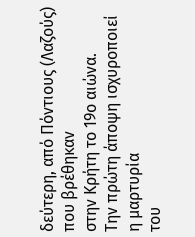δεύτερη, από Πόντιους (Λαζούς) που βρέθηκαν
στην Κρήτη το 19ο αιώνα.
Την πρώτη άποψη ισχυροποιεί η μαρτυρία
του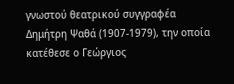γνωστού θεατρικού συγγραφέα Δημήτρη Ψαθά (1907-1979), την οποία
κατέθεσε ο Γεώργιος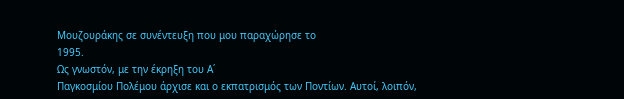Μουζουράκης σε συνέντευξη που μου παραχώρησε το
1995.
Ως γνωστόν, με την έκρηξη του Α΄
Παγκοσμίου Πολέμου άρχισε και ο εκπατρισμός των Ποντίων. Αυτοί, λοιπόν,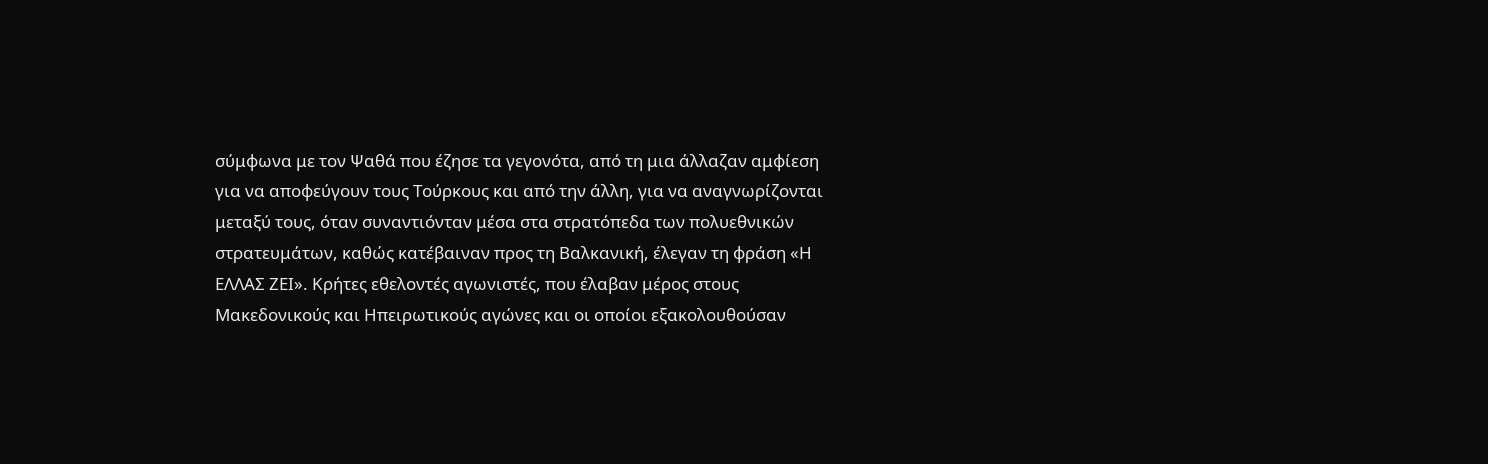σύμφωνα με τον Ψαθά που έζησε τα γεγονότα, από τη μια άλλαζαν αμφίεση
για να αποφεύγουν τους Τούρκους και από την άλλη, για να αναγνωρίζονται
μεταξύ τους, όταν συναντιόνταν μέσα στα στρατόπεδα των πολυεθνικών
στρατευμάτων, καθώς κατέβαιναν προς τη Βαλκανική, έλεγαν τη φράση «Η
ΕΛΛΑΣ ΖΕΙ». Κρήτες εθελοντές αγωνιστές, που έλαβαν μέρος στους
Μακεδονικούς και Ηπειρωτικούς αγώνες και οι οποίοι εξακολουθούσαν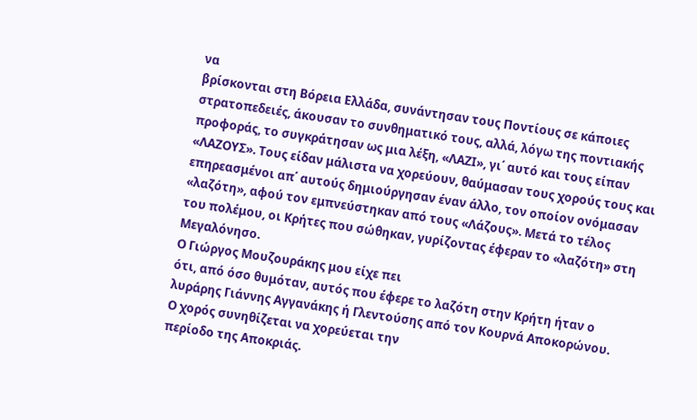να
βρίσκονται στη Βόρεια Ελλάδα, συνάντησαν τους Ποντίους σε κάποιες
στρατοπεδειές, άκουσαν το συνθηματικό τους, αλλά, λόγω της ποντιακής
προφοράς, το συγκράτησαν ως μια λέξη, «ΛΑΖΙ», γι΄ αυτό και τους είπαν
«ΛΑΖΟΥΣ». Τους είδαν μάλιστα να χορεύουν, θαύμασαν τους χορούς τους και
επηρεασμένοι απ΄ αυτούς δημιούργησαν έναν άλλο, τον οποίον ονόμασαν
«λαζότη», αφού τον εμπνεύστηκαν από τους «Λάζους». Μετά το τέλος
του πολέμου, οι Κρήτες που σώθηκαν, γυρίζοντας έφεραν το «λαζότη» στη
Μεγαλόνησο.
Ο Γιώργος Μουζουράκης μου είχε πει
ότι, από όσο θυμόταν, αυτός που έφερε το λαζότη στην Κρήτη ήταν ο
λυράρης Γιάννης Αγγανάκης ή Γλεντούσης από τον Κουρνά Αποκορώνου.
Ο χορός συνηθίζεται να χορεύεται την
περίοδο της Αποκριάς.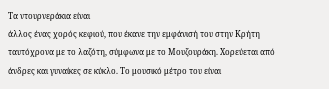Τα ντουρνεράκια είναι
άλλος ένας χορός κεφιού, που έκανε την εμφάνισή του στην Κρήτη
ταυτόχρονα με το λαζότη, σύμφωνα με το Μουζουράκη. Χορεύεται από
άνδρες και γυναίκες σε κύκλο. Το μουσικό μέτρο του είναι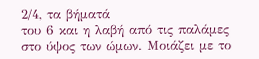2/4, τα βήματά
του 6 και η λαβή από τις παλάμες στο ύψος των ώμων. Μοιάζει με το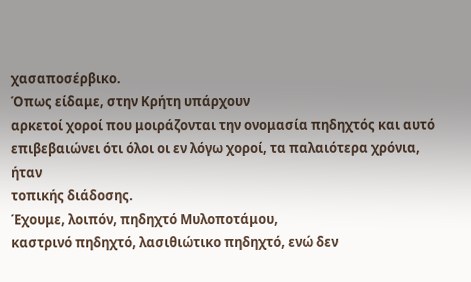χασαποσέρβικο.
Όπως είδαμε, στην Κρήτη υπάρχουν
αρκετοί χοροί που μοιράζονται την ονομασία πηδηχτός και αυτό
επιβεβαιώνει ότι όλοι οι εν λόγω χοροί, τα παλαιότερα χρόνια, ήταν
τοπικής διάδοσης.
Έχουμε, λοιπόν, πηδηχτό Μυλοποτάμου,
καστρινό πηδηχτό, λασιθιώτικο πηδηχτό, ενώ δεν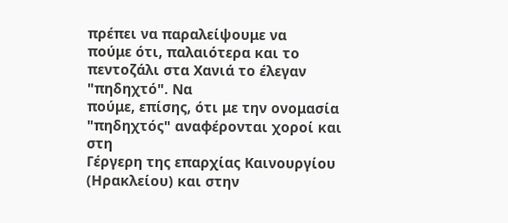πρέπει να παραλείψουμε να
πούμε ότι, παλαιότερα και το πεντοζάλι στα Χανιά το έλεγαν "πηδηχτό". Να
πούμε, επίσης, ότι με την ονομασία "πηδηχτός" αναφέρονται χοροί και στη
Γέργερη της επαρχίας Καινουργίου (Ηρακλείου) και στην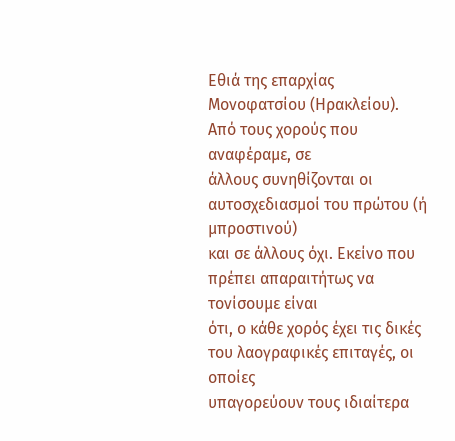Εθιά της επαρχίας
Μονοφατσίου (Ηρακλείου).
Από τους χορούς που αναφέραμε, σε
άλλους συνηθίζονται οι αυτοσχεδιασμοί του πρώτου (ή μπροστινού)
και σε άλλους όχι. Εκείνο που πρέπει απαραιτήτως να τονίσουμε είναι
ότι, ο κάθε χορός έχει τις δικές του λαογραφικές επιταγές, οι οποίες
υπαγορεύουν τους ιδιαίτερα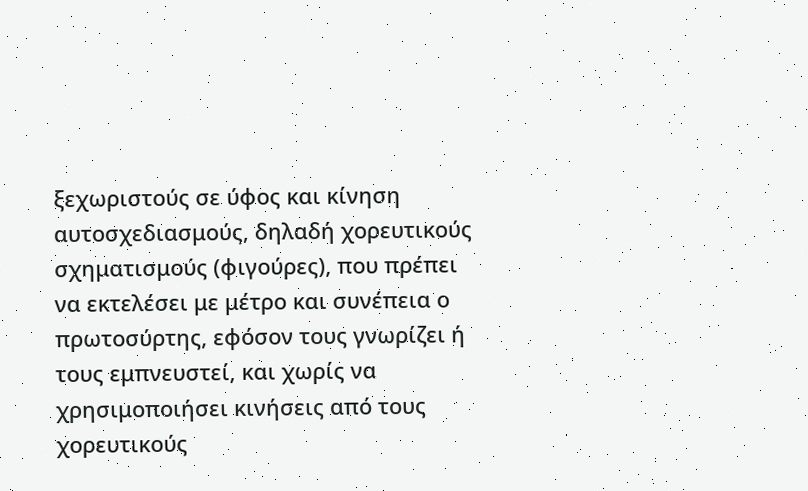ξεχωριστούς σε ύφος και κίνηση
αυτοσχεδιασμούς, δηλαδή χορευτικούς σχηματισμούς (φιγούρες), που πρέπει
να εκτελέσει με μέτρο και συνέπεια ο πρωτοσύρτης, εφόσον τους γνωρίζει ή
τους εμπνευστεί, και χωρίς να χρησιμοποιήσει κινήσεις από τους
χορευτικούς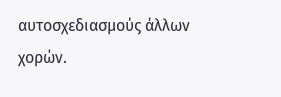αυτοσχεδιασμούς άλλων χορών.